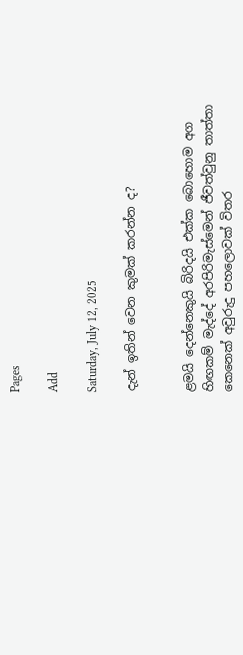Pages

Add

Saturday, July 12, 2025

දැන් ඉතින් වෙන කුමක් කරන්න ද?


ළමයි දෙන්නෙකුයි බිරිදයි එක්ක බොහොම අග හිඟකම් මැද්දේ අරපිරිමැස්මෙන් ජීවත්වුනු තාත්තා කෙනෙක් අවුරුදු පහලොවක් විතර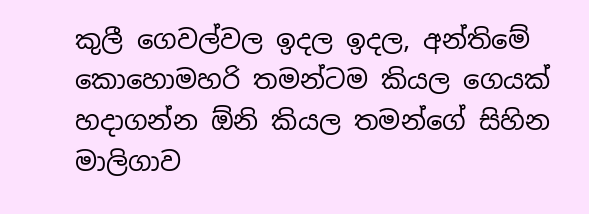කුලී ගෙවල්වල ඉදල ඉදල, අන්තිමේ කොහොමහරි තමන්ටම කියල ගෙයක් හදාගන්න ඕනි කියල තමන්ගේ සිහින මාලිගාව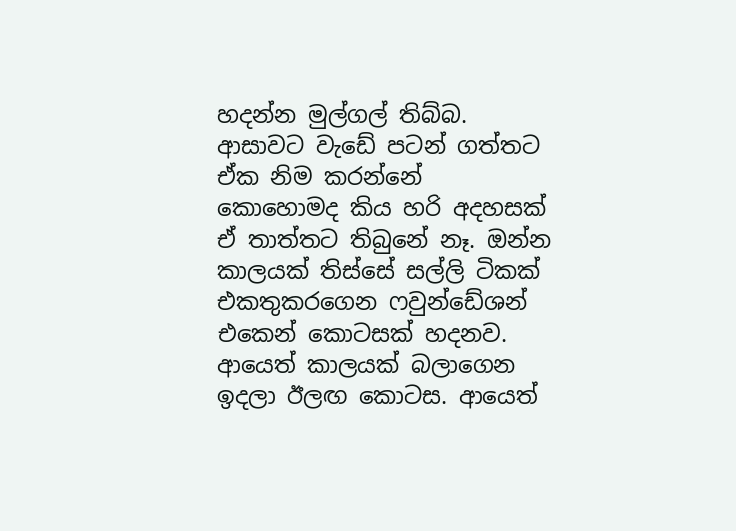හදන්න මුල්ගල් තිබ්බ.
ආසාවට වැඩේ පටන් ගත්තට ඒක නිම කරන්නේ කොහොමද කිය හරි අදහසක් ඒ තාත්තට තිබුනේ නෑ. ඔන්න කාලයක් තිස්සේ සල්ලි ටිකක් එකතුකරගෙන ෆවුන්ඩේශන් එකෙන් කොටසක් හදනව. ආයෙත් කාලයක් බලාගෙන ඉදලා ඊලඟ කොටස. ආයෙත්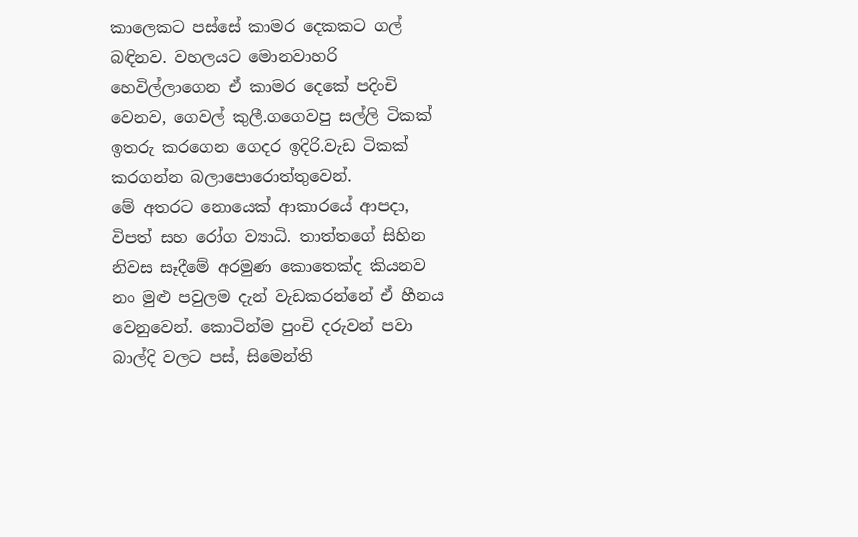කාලෙකට පස්සේ කාමර දෙකකට ගල් බඳිනව. වහලයට මොනවාහරි හෙවිල්ලාගෙන ඒ කාමර දෙකේ පදිංචි වෙනව, ගෙවල් කුලී.ගගෙවපු සල්ලි ටිකක් ඉතරු කරගෙන ගෙදර ඉදිරි.වැඩ ටිකක් කරගන්න බලාපොරොත්තුවෙන්.
මේ අතරට නොයෙක් ආකාරයේ ආපදා, විපත් සහ රෝග ව්‍යාධි. තාත්තගේ සිහින නිවස සෑදීමේ අරමුණ කොතෙක්ද කියනව නං මුළු පවුලම දැන් වැඩකරන්නේ ඒ හීනය වෙනුවෙන්. කොටින්ම පුංචි දරුවන් පවා බාල්දි වලට පස්, සිමෙන්ති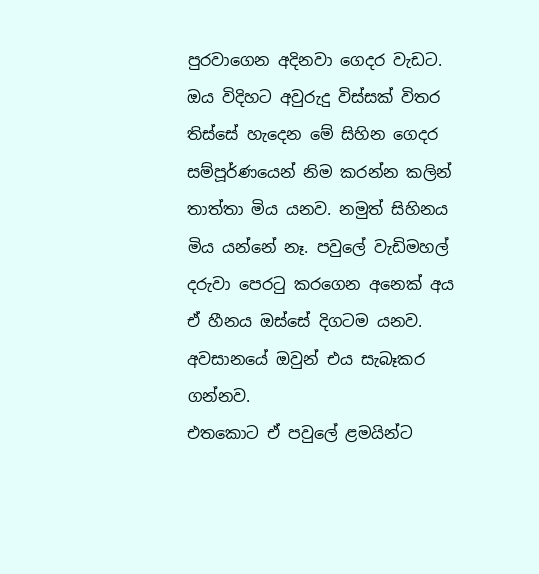පුරවාගෙන අදිනවා ගෙදර වැඩට.
ඔය විදිහට අවුරුදු විස්සක් විතර තිස්සේ හැදෙන මේ සිහින ගෙදර  සම්පූර්ණයෙන් නිම කරන්න කලින් තාත්තා මිය යනව. නමුත් සිහිනය මිය යන්නේ නෑ. පවුලේ වැඩිමහල් දරුවා පෙරටු කරගෙන අනෙක් අය ඒ හීනය ඔස්සේ දිගටම යනව. අවසානයේ ඔවුන් එය සැබෑකර ගන්නව.
එතකොට ඒ පවුලේ ළමයින්ට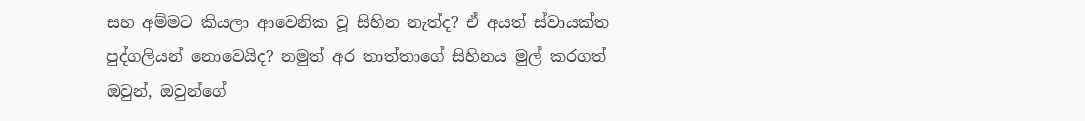සහ අම්මට කියලා ආවෙනික වූ සිහින නැත්ද? ඒ අයත් ස්වායක්ත පුද්ගලියන් නොවෙයිද? නමුත් අර තාත්තාගේ සිහිනය මුල් කරගත් ඔවුන්, ඔවුන්ගේ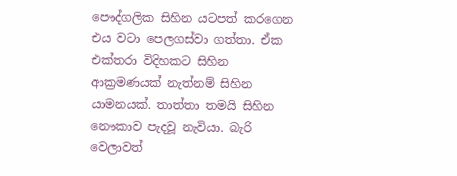පෞද්ගලික සිහින යටපත් කරගෙන එය වටා පෙලගස්වා ගත්තා. ඒක එක්තරා විදිහකට සිහින ආක්‍රමණයක් නැත්නම් සිහින යාමනයක්. තාත්තා තමයි සිහින නෞකාව පැදවූ නැවියා. බැරි වෙලාවත්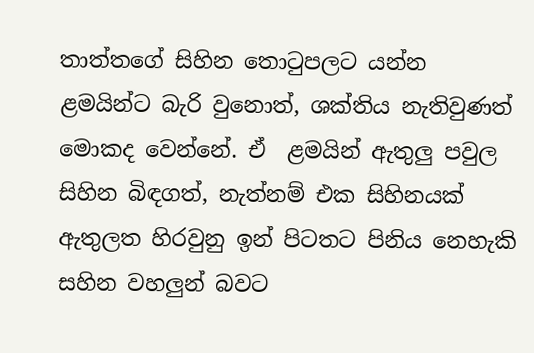තාත්තගේ සිහින තොටුපලට යන්න ළමයින්ට බැරි වුනොත්, ශක්තිය නැතිවුණත් මොකද වෙන්නේ. ඒ  ළමයින් ඇතුලු පවුල සිහින බිඳගත්, නැත්නම් එක සිහිනයක් ඇතුලත හිරවුනු ඉන් පිටතට පිනිය නෙහැකි සහින වහලුන් බවට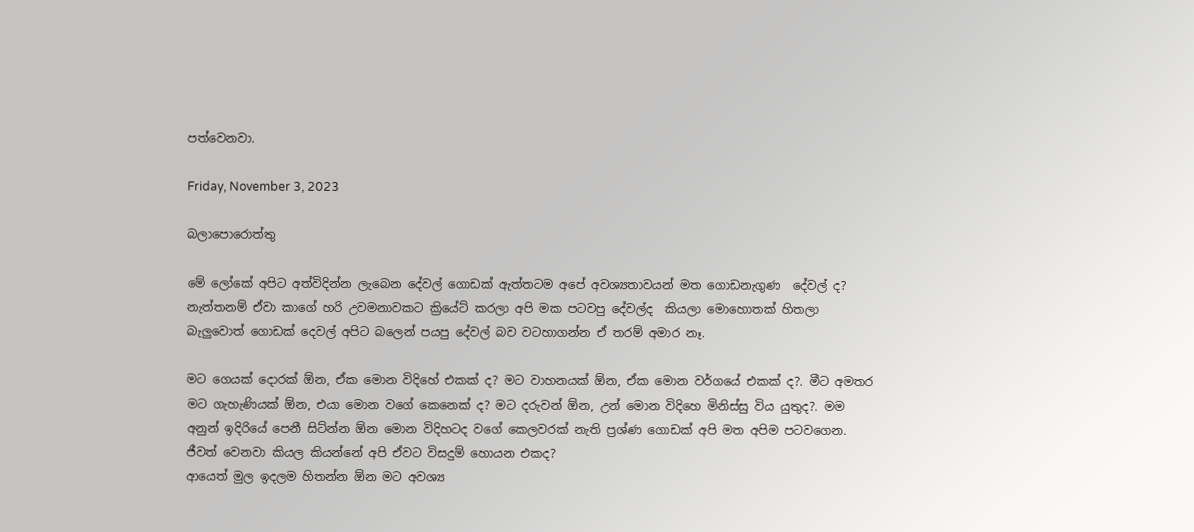පත්වෙනවා.

Friday, November 3, 2023

බලාපොරොත්තු

මේ ලෝකේ අපිට අත්විදින්න ලැබෙන දේවල් ගොඩක් ඇත්තටම අපේ අවශ්‍යතාවයන් මත ගොඩනැගුණ  දේවල් ද? නැත්තනම් ඒවා කාගේ හරි උවමනාවකට ක්‍රියේට් කරලා අපි මක පටවපු දේවල්ද  කියලා මොහොතක් හිතලා බැලුවොත් ගොඩක් දෙවල් අපිට බලෙන් පයපු දේවල් බව වටහාගන්න ඒ තරම් අමාර නෑ.

මට ගෙයක් දොරක් ඕන, ඒක මොන විදිහේ එකක් ද? මට වාහනයක් ඕන, ඒක මොන වර්ගයේ එකක් ද?. මීට අමතර මට ගැහැණියක් ඕන, එයා මොන වගේ කෙනෙක් ද? මට දරුවන් ඕන, උන් මොන විදිහෙ මිනිස්සු විය යුතුද?. මම අනුන් ඉදිරියේ පෙනී සිට්න්න ඕන මොන විදිහටද වගේ කෙලවරක් නැති ප්‍රශ්ණ ගොඩක් අපි මත අපිම පටවගෙන. ජීවත් වෙනවා කියල කියන්නේ අපි ඒවට විසදුම් හොයන එකද?
ආයෙත් මුල ඉදලම හිතන්න ඕන මට අවශ්‍ය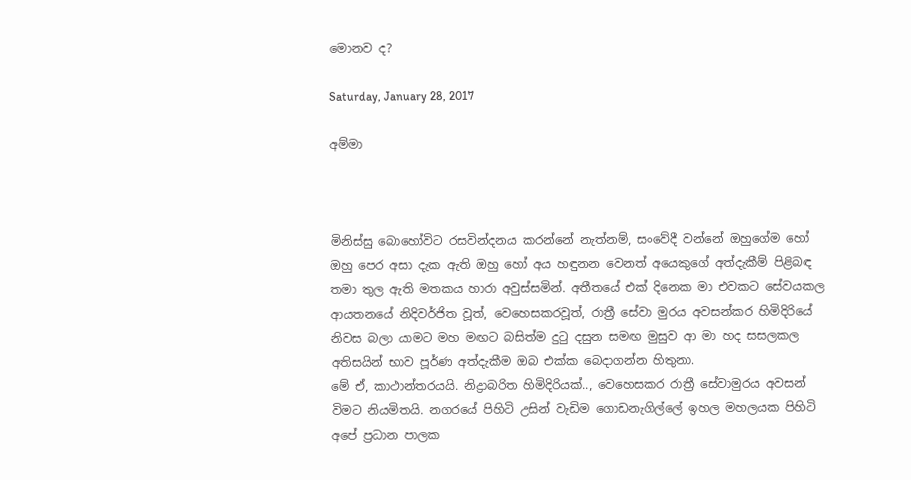මොනව ද?

Saturday, January 28, 2017

අම්මා



මිනිස්සු බොහෝවිට රසවින්දනය කරන්නේ නැත්නම්, සංවේදී වන්නේ ඔහුගේම හෝ ඔහු පෙර අසා දැක ඇති ඔහු හෝ අය හඳුනන වෙනත් අයෙකුගේ අත්දැකීම් පිළිබඳ තමා තුල ඇති මතකය හාරා අවුස්සමින්. අතීතයේ එක් දිනෙක මා එවකට සේවයකල ආයතනයේ නිදිවර්ජිත වූත්, වෙහෙසකරවූත්, රාත්‍රී සේවා මුරය අවසන්කර හිමිදිරියේ නිවස බලා යාමට මහ මඟට බසිත්ම දුටු දසුන සමඟ මුසුව ආ මා හද සසලකල අතිසයින් භාව පූර්ණ අත්දැකීම ඔබ එක්ක බෙදාගන්න හිතුනා.
මේ ඒ, කාථාන්තරයයි. නිද්‍රාබරිත හිමිදිරියක්.., වෙහෙසකර රාත්‍රී සේවාමුරය අවසන් විමට නියමිතයි. නගරයේ පිහිටි උසින් වැඩිම ගොඩනැගිල්ලේ ඉහල මහලයක පිහිටි අපේ ප්‍රධාන පාලක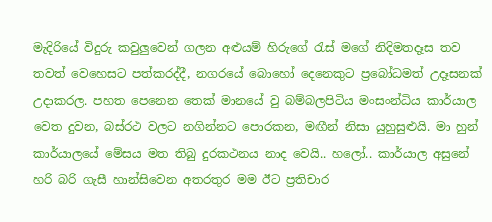මැදිරියේ විදුරු කවුලුවෙන් ගලන අළුයම් හිරුගේ රැස් මගේ නිදිමතදෑස තව තවත් වෙහෙසට පත්කරද්දී, නගරයේ බොහෝ දෙනෙකුට ප්‍රබෝධමත් උදෑසනක් උදාකරල. පහත පෙනෙන තෙක් මාන‍යේ වු බම්බලපිටිය මංසංන්ධිය කාර්යාල වෙත දුවන, බස්රථ වලට නගින්නට පොරකන, මඟීන් නිසා යුහුසුළුයි. මා හුන් කාර්යාලයේ මේසය මත තිබු දුරකථනය නාද වෙයි.. හලෝ.. කාර්යාල අසුනේ හරි බරි ගැසී හාන්සිවෙන අතරතුර මම ඊට ප්‍රතිචාර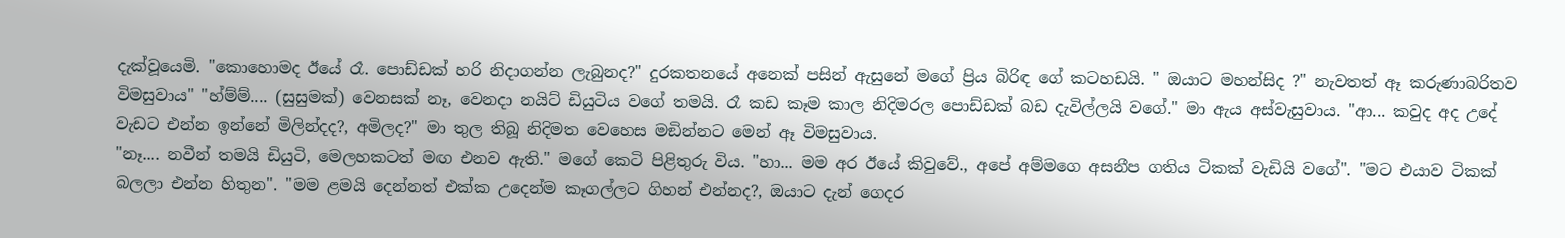දැක්වූයෙමි. "කොහොමද ඊයේ රෑ. පොඩ්ඩක් හරි නිදාගන්න ලැබුනද?" දුරකතනයේ අනෙක් පසින් ඇසුනේ මගේ ප්‍රිය බිරිඳ ගේ කටහඩයි. " ඔයාට මහන්සිද ?" නැවතත් ඈ කරුණාබරිතව විමසුවාය" "හ්ම්ම්.... (සුසුමක්) වෙනසක් නෑ, වෙනද‍ා නයිට් ඩියුටිය වගේ තමයි. රෑ කඩ කෑම කාල නිදිමරල පොඩ්ඩක් බඩ දැවිල්ලයි වගේ." මා ඇය අස්වැසුවාය. "ආ... කවුද අද උදේ වැඩට එන්න ඉන්නේ මිලින්දද?, අමිලද?" මා තුල තිබූ නිදිමත වෙහෙස මඞින්නට මෙන් ඈ විමසුවාය.
"නෑ.... නවීන් තමයි ඩියුටි, මෙලහකටත් මඟ එනව ඇති." මගේ කෙටි පිළිතුරු විය. "හා... මම අර ඊයේ කිවුවේ., අපේ අම්මගෙ අසනීප ගතිය ටිකක් වැඩියි වගේ". "මට එයාව ටිකක් බලලා එන්න හිතුන". "මම ළමයි දෙන්නත් එක්ක උදෙන්ම කෑගල්ලට ගිහන් එන්නද?, ඔයාට දැන් ගෙදර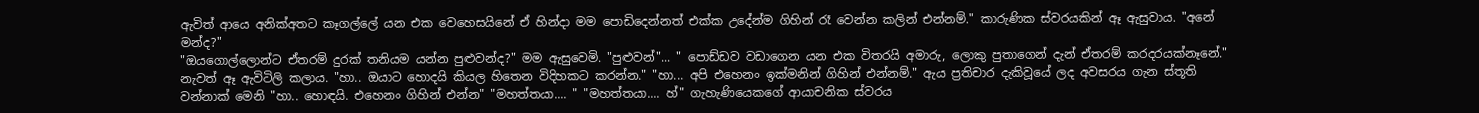ඇවිත් ආයෙ අනික්අතට කෑගල්‍ලේ යන එක වෙහෙසයිනේ ඒ හින්දා මම පොඩිදෙන්නත් එක්ක උදේන්ම ගිහින් රෑ වෙන්න කලින් එන්නම්." කාරුණික ස්වරයකින් ඈ ඇසුවාය. "අනේ මන්ද?"
"ඔයගොල්ලොන්ට ඒතරම් දුරක් තනියම යන්න පුළුවන්ද?" මම ඇසුවෙමි. "පුළුවන්"... " පොඩ්ඩව වඩාගෙන යන එක විතරයි අමාරු, ලොකු පුතාගෙන් දැන් ඒතරම් කරදරයක්නෑනේ." නැවත් ඈ ඇවිටිලි කලාය. "හා.. ඔයාට හොදයි කියල හිතෙන විදිහකට කරන්න." "හා... අපි එහෙනං ඉක්මනින් ගිහින් එන්නම්." ඇය ප්‍රතිචාර දැකිවූයේ ලද අවසරය ගැන ස්තූති වන්නාක් මෙනි "හා.. හොඳයි. එහෙනං ගිහින් එන්න" "මහත්තයා.... " "මහත්තයා.... හ්" ගැහැණියෙකගේ ආයාචනික ස්වරය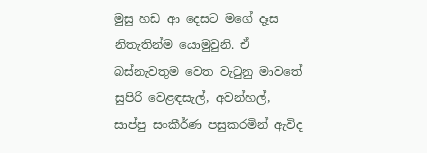මුසු හඩ ආ දෙසට මගේ දෑස නිතැතින්ම යොමුවුනි. ඒ බස්නැවතුම වෙත වැටුනු මාවතේ සුපිරි වෙළඳසැල්, අවන්හල්, සාප්පු සංකීර්ණ පසුකරමින් ඇවිද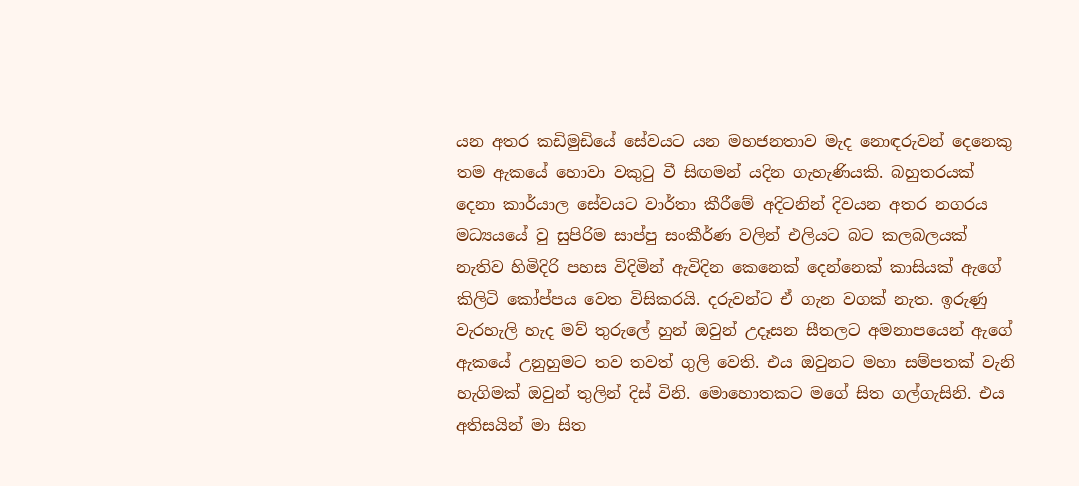යන අතර කඩිමුඩියේ සේවයට යන මහජනතාව මැද නොඳරුවන් දෙනෙකු තම ඇකයේ හොවා වකුටු වී සිඟමන් යදින ගැහැණියකි. බහුතරයක්‍ දෙනා කාර්යාල සේවයට වාර්තා කීරීමේ අදිටනින් දිවයන අතර නගරය මධ්‍යයයේ වු සුපිරිම සාප්පු සංකීර්ණ වලින් එලියට බට කලබලයක් නැතිව හිමිදිරි පහස විදිමින් ඇවිදින කෙනෙක් දෙන්නෙක් කාසියක් ඇගේ කිලිටි කෝප්පය වෙත විසිකරයි. දරුවන්ට ඒ ගැන වගක් නැත. ඉරුණු වැරහැලි හැද මව් තුරුලේ හුන් ඔවුන් උදෑසන සීතලට අමනාපයෙන් ඇගේ ඇකයේ උනුහුමට තව තවත් ගුලි වෙති. එය ඔවුනට මහා සම්පතක් වැනි හැගිමක් ඔවුන් තුලින් දිස් විනි. මොහොතකට මගේ සිත ගල්ගැසිනි. එය අතිසයින් මා සිත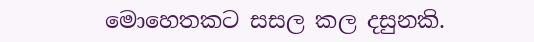මොහෙතකට සසල කල දසුනකි.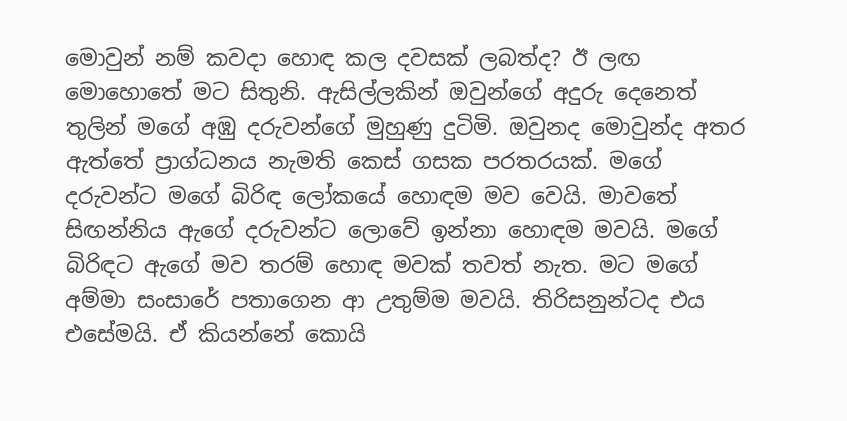මොවුන් නම් කවදා හොඳ කල දවසක් ලබත්ද? ඊ ලඟ මොහොතේ මට සිතුනි. ඇසිල්ලකින් ඔවුන්ගේ අදුරු දෙනෙත් තුලින් මගේ අඹු දරුවන්ගේ මුහුණු දුටිමි. ඔවුනද මොවුන්ද අතර ඇත්තේ ප්‍රාග්ධනය නැමති කෙස් ගසක පරතරයක්. මගේ දරුවන්ට මගේ බිරිඳ ලෝකයේ හොඳම මව වෙයි. මාවතේ සිඟන්නිය ඇගේ දරුවන්ට ලොවේ ඉන්නා හොඳම මවයි. මගේ බිරිඳට ඇගේ මව තරම් හොඳ මවක් තවත් නැත. මට මගේ අම්මා සංසාරේ පතාගෙන ආ උතුම්ම මවයි. තිරිසනුන්ටද එය එසේමයි. ඒ කියන්නේ කොයි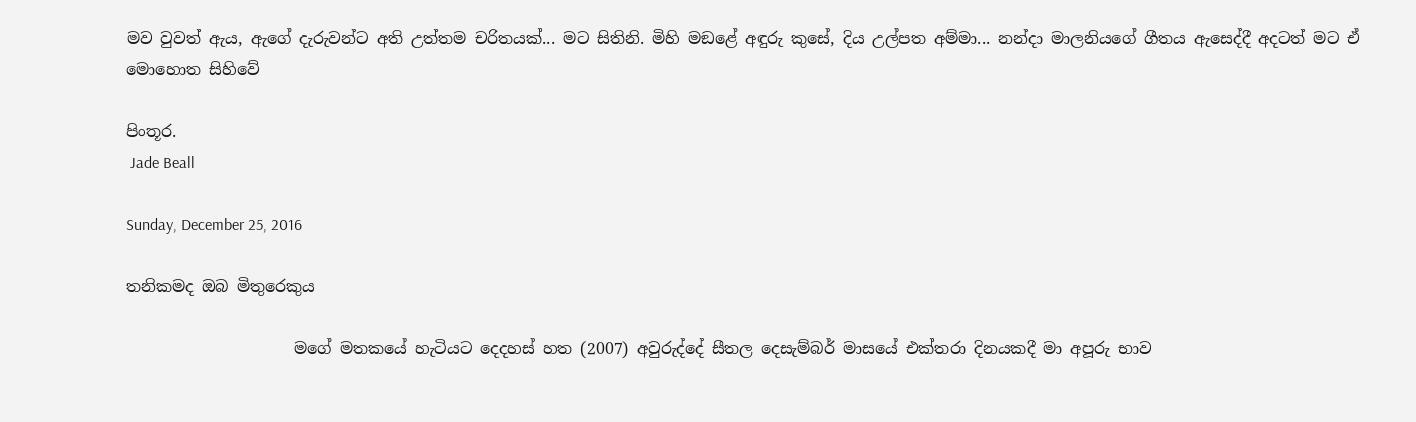මව වුවත් ඇය, ඇගේ දැරුවන්ට අති උත්තම චරිතයක්... මට සිතිනි. මිහි මඞළේ අඳුරු කුසේ, දිය උල්පත අම්මා... නන්දා මාලනියගේ ගීතය ඇසෙද්දී අදටත් මට ඒ මොහොත සිහිවේ

පිංතූර.
 Jade Beall

Sunday, December 25, 2016

තනිකමද ඔබ මිතුරෙකුය

                     මගේ මතකයේ හැටියට දෙදහස් හත (2007) අවුරුද්දේ සීතල දෙසැම්බර් මාසයේ එක්තරා දිනයකදී මා අපූරු භාව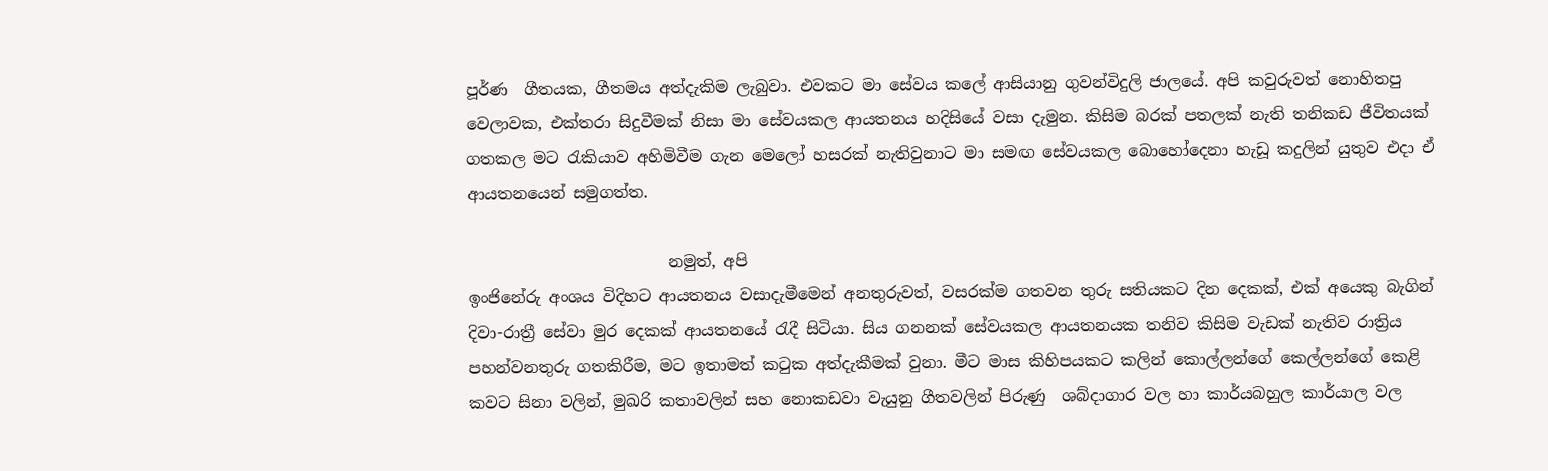පූර්ණ  ගීතයක, ගීතමය අත්දැකිම ලැබුවා. එවකට මා සේවය කලේ ආසියානු ගුවන්විදුලි ජාලයේ. අපි කවුරුවත් නොහිතපු වෙලාවක, එක්තරා සිදුවීමක් නිසා මා සේවයකල ආයතනය හදිසියේ වසා දැමුන. කිසිම බරක් පතලක් නැති තනිකඩ ජීවිතයක් ගතකල මට රැකියාව අහිමිවීම ගැන මෙලෝ හසරක් නැතිවුනාට මා සමඟ සේවයකල බොහෝදෙනා හැඩූ කදුලින් යුතුව එදා ඒ ආයතනයෙන් සමුගත්ත.

                         නමුත්, අපි
ඉංජිනේරු අංශය විදිහට ආයතනය වසාදැමීමෙන් අනතුරුවත්, වසරක්ම ගතවන තුරු සතියකට දින දෙකක්, එක් අයෙකු බැගින් දිවා-රාත්‍රී සේවා මුර දෙකක් ආයතනයේ රැදී සිටියා. සිය ගනනක් සේවයකල ආයතනයක තනිව කිසිම වැඩක් නැතිව රාත්‍රිය පහන්වනතුරු ගතකිරීම, මට ඉතාමත් කටුක අත්දැකීමක් වුනා. මීට මාස කිහිපයකට කලින් කොල්ලන්ගේ කෙල්ලන්ගේ කෙළි කවට සිනා වලින්, මුඛරි කතාවලින් සහ නොකඩවා වැයුනු ගීතවලින් පිරුණු  ශබ්දාගාර වල හා කාර්යබහුල කාර්යාල වල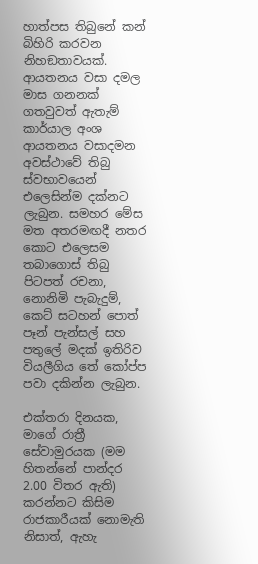හාත්පස තිබුනේ කන් බිහිරි කරවන නිහඞතාවයක්. ආයතනය වසා දමල මාස ගනනක් ගතවුවත් ඇතැම් කාර්යාල අංශ ආයතනය වසාදමන අවස්ථාවේ තිබු ස්වභාවයෙන් එලෙසින්ම දක්නට ලැබුන. සමහර මේස මත අතරමඟදී නතර කොට එලෙසම තබාගොස් තිබු පිටපත් රචනා, නොනිමි පැබැදුම්, කෙට් සටහන් පොත් පෑන් පැන්සල් සහ පතුලේ මදක් ඉතිරිව වියලීගිය තේ කෝප්ප පවා දකින්න ලැබුන.

එක්තරා දිනයක, මාගේ රාත්‍රී සේවාමුරයක (මම හිතන්නේ පාන්දර 2.00 විතර ඇති) කරන්නට කිසිම රාජකාරීයක් නොමැති නිසාත්, ඇහැ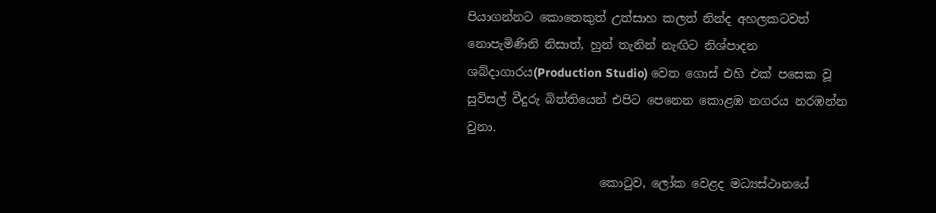පියාගන්නට කොතෙකුත් උත්සාහ කලත් නින්ද අහලකටවත් නොපැමිණිනි නිසාත්, හුන් තැනින් නැඟිට නිශ්පාදන ශබ්දාගාරය(Production Studio) වෙත ගොස් එහි එක් පසෙක වූ සුවිසල් වීදුරු බිත්තියෙන් එපිට පෙනෙන කොළඹ නගරය නරඹන්න වුනා.

                      කොටුව, ලෝක වෙළද මධ්‍යස්ථානයේ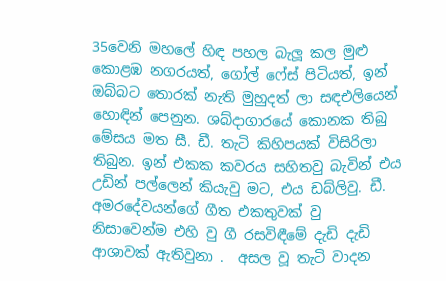35වෙනි මහලේ හිඳ පහල බැලූ කල මුළු කොළඹ නගරයත්, ගෝල් ‍ෆේස් පිටියත්, ඉන් ඔබ්බට තොරක් නැති මුහුදත් ලා සඳඑලියෙන් හොඳින් පෙනුන. ශබ්දාගාරයේ කොනක තිබු මේසය මත සී. ඩී. තැටි කිහිපයක් විසිරිලා තිබුන. ඉන් එකක කවරය සහිතවු බැවින් එය උඩින් පල්ලෙන් කියැවු මට, එය ඩබ්ලිවු. ඩී. අමරදේවයන්ගේ ගීත එකතුවක් වු නිසාවෙන්ම එහි වු ගී රසවිඳීමේ දැඩි දැඩි ආශාවක් ඇතිවුනා .  අසල වූ තැටි වාදන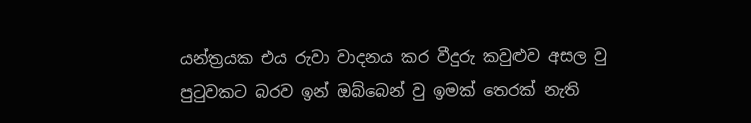යන්ත්‍රයක එය රුවා වාදනය කර වීදුරු කවුළුව අසල වු පුටුවකට බරව ඉන් ඔබ්බෙන් වු ඉමක් තෙරක් නැති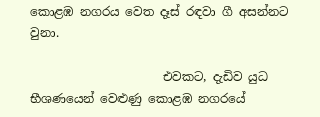කොළඹ නගරය වෙත දෑස් රඳවා ගී අසන්නට වුනා.

                      එවකට, දැඩිව යුධ භීශණයෙන් වෙළුණු කොළඹ නගරයේ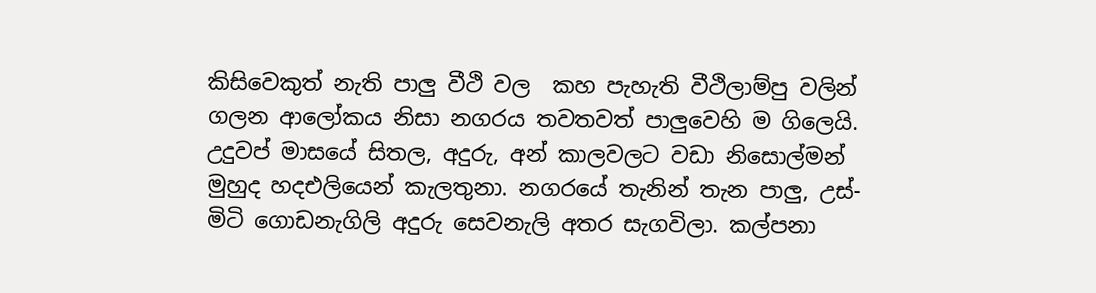කිසිවෙකුත් නැති පාලු වීථි වල  කහ පැහැති වීථිලාම්පු වලින් ගලන ආලෝකය නිසා නගරය තවතවත් පාලුවෙහි ම ගිලෙයි. උදුවප් මාසයේ සිතල, අදුරු, අන් කාලවලට වඩා නිසොල්මන් මුහුද හදඑලියෙන් කැලතුනා. නගරයේ තැනින් තැන පාලු, උස්-මිටි ගොඩනැගිලි අදුරු සෙවනැලි අතර සැගවිලා. කල්පනා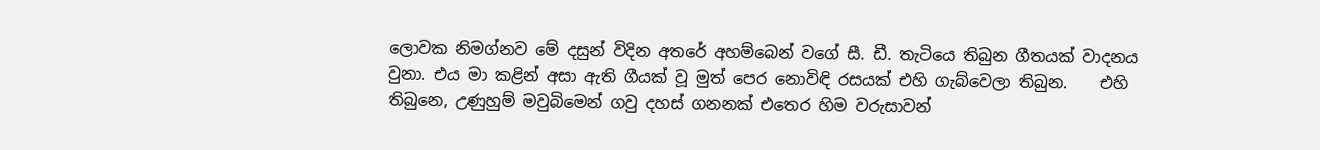ලොවක නිමග්නව මේ දසුන් විදින අතරේ අහම්බෙන් වගේ සී. ඩී. තැටියෙ තිබුන ගීතයක් වාදනය වුනා. එය මා කළින් අසා ඇති ගීයක් වූ මුත් පෙර නොවිඳි රසයක් එහි ගැබ්වෙලා තිබුන.    එහි තිබුනෙ, උණුහුම් මවුබිමෙන් ගවු දහස් ගනනක් එතෙර හිම වරුසාවන්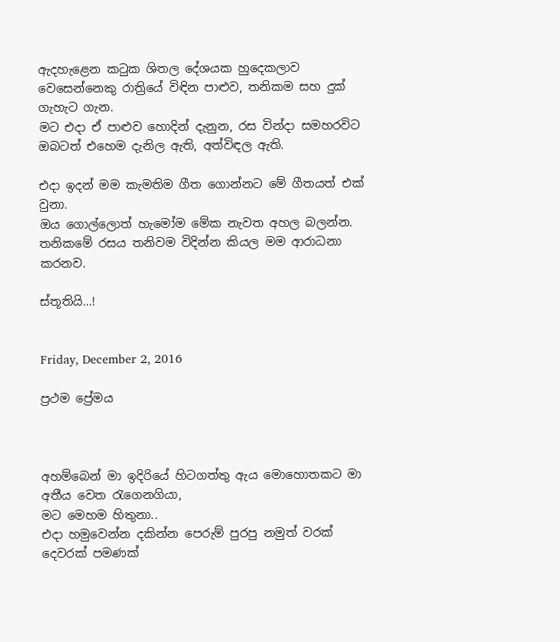ඇදහැළෙන කටුක ශිතල දේශයක හුදෙකලාව වෙසෙන්නෙකු රාත්‍රියේ විඳින පාළුව, තනිකම සහ දුක් ගැහැට ගැන.
මට එදා ඒ පාළුව හොදින් දැනුන, රස වින්දා සමහරවිට ඔබටත් එහෙම දැනිල ඇති, අත්විඳල ඇති.

එදා ඉදන් මම කැමතිම ගීත ගොන්නට මේ ගීතයත් එක් වුනා.
ඔය ගොල්ලොත් හැමෝම මේක නැවත අහල බලන්න. තනිකමේ රසය තනිවම විදින්න කියල මම ආරාධනා කරනව.

ස්තූතියි...!


Friday, December 2, 2016

ප්‍රථම ප්‍රේමය



අහම්බෙන් මා ඉදිරියේ හිටගත්තු ඇය මොහොතකට මා අතීය වෙත රැගෙනගියා,
මට මෙහම හිතුනා..
එදා හමුවෙන්න දකින්න පෙරුම් පුරපු නමුත් වරක් දෙවරක් පමණක්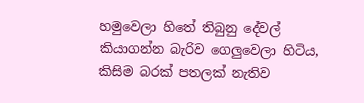හමුවෙලා හිතේ තිබුනු දේවල් කියාගන්න බැරිව ගෙලුවෙලා හිටිය, කිසිම බරක් පතලක් නැතිව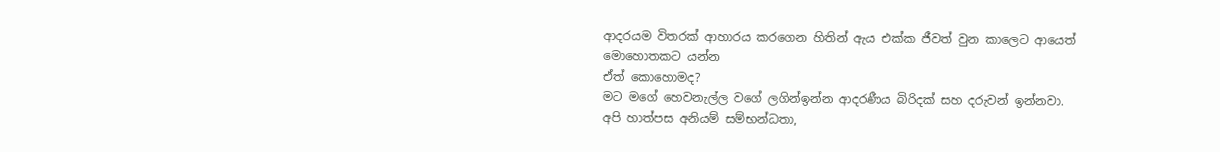ආදරයම විතරක් ආහාරය කරගෙන හිතින් ඇය එක්ක ජීවත් වුන කාලෙට ආයෙත් මොහොතකට යන්න
ඒත් කොහොමද?
මට මගේ හෙවනැල්ල වගේ ලගින්ඉන්න ආදරණීය බිරිදක් සහ දරුවන් ඉන්නවා.
අපි හාත්පස අනියම් සම්භන්ධතා,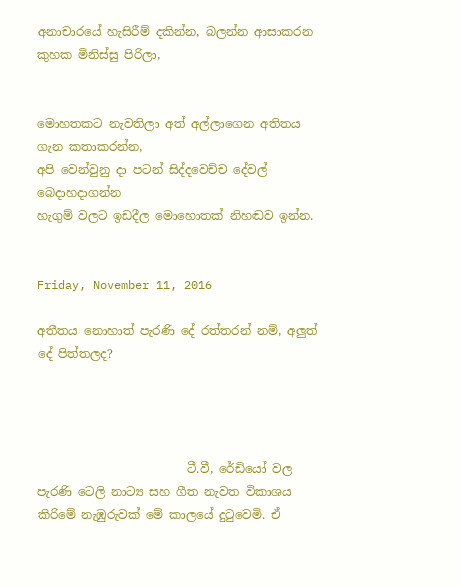අනාචාරයේ හැසිරීම් දකින්න, බලන්න ආසාකරන කුහක මිනිස්සු පිරිලා,


මොහතකට නැවතිලා අත් අල්ලාගෙන අතිතය ගැන කතාකරන්න,
අපි වෙන්වුනු දා පටන් සිද්දවෙච්ච දේවල් බෙදාහදාගන්න
හැගුම් වලට ඉඩදීල මොහොතක් නිහඬව ඉන්න.


Friday, November 11, 2016

අතීතය නොහාත් පැරණි දේ රත්තරන් නම්, අලුත් දේ පිත්තලද?




                         ටී.වී, රේඩියෝ වල පැරණි ටෙලි නාට්‍ය සහ ගීත නැවත විකාශය කිරිමේ නැඹුරුවක් මේ කාලයේ දුටුවෙමි. ඒ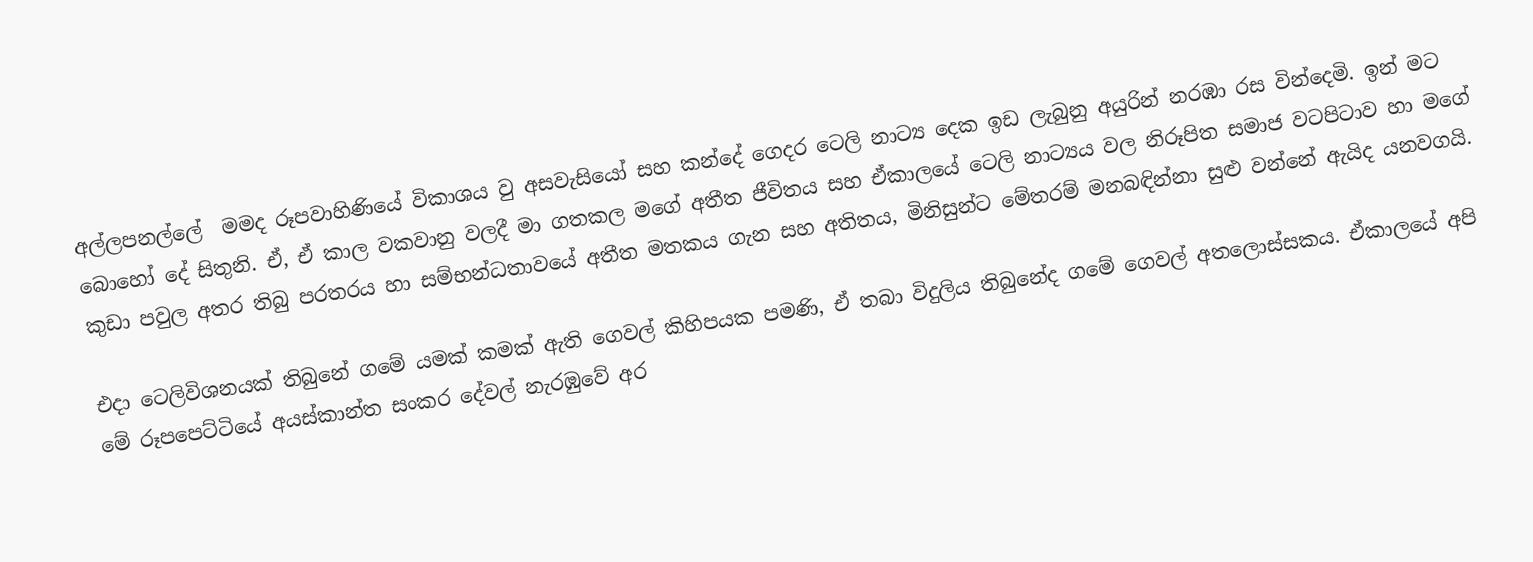අල්ලපනල්ලේ  මමද රූපවාහිණියේ විකාශය වු අසවැසියෝ සහ කන්දේ ගෙදර ටෙලි නාට්‍ය දෙක ඉඩ ලැබුනු අයුරින් නරඹා රස වින්දෙමි. ඉන් මට බොහෝ දේ සිතුනි. ඒ, ඒ කාල වකවානු වලදී මා ගතකල මගේ අතීත ජීවිතය සහ ඒකාලයේ ටෙලි නාට්‍යය වල නිරූපිත සමාජ වටපිටාව හා මගේ කුඩා පවුල අතර තිබු පරතරය හා සම්භන්ධතාවයේ අතීත මතකය ගැන සහ අතිතය, මිනිසුන්ට මේතරම් මනබඳින්නා සුළු වන්නේ ඇයිද යනවගයි.

එදා ටෙලිවිශනයක් තිබුනේ ගමේ යමක් කමක් ඇති ගෙවල් කිහිපයක පමණි, ඒ තබා විදුලිය තිබුනේද ගමේ ගෙවල් අතලොස්සකය. ඒකාලයේ අපි මේ රූපපෙට්ටියේ අයස්කාන්ත සංකර දේවල් නැරඹුවේ අර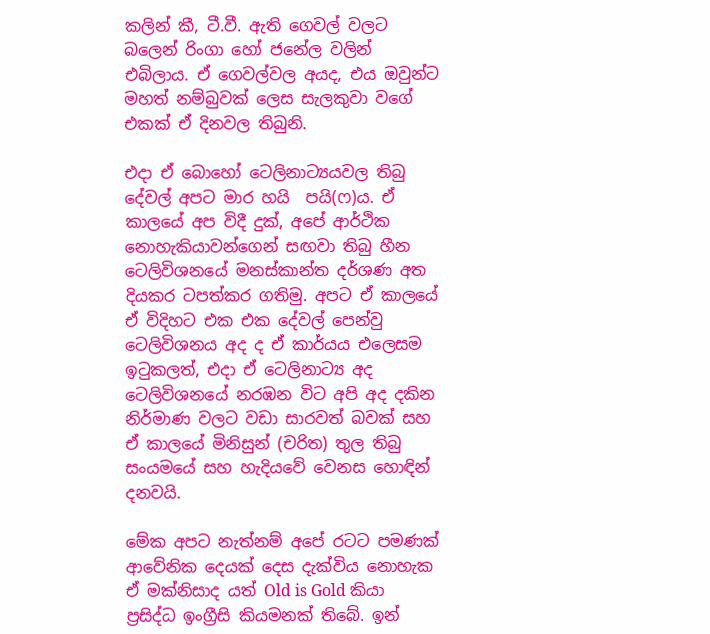කලින් කී, ටී.වී. ඇති ගෙවල් වලට බලෙන් රිංගා හෝ ජනේල වලින් එබිලාය. ඒ ගෙවල්වල අයද, එය ඔවුන්ට මහත් නම්බුවක් ලෙස සැලකුවා වගේ එකක් ඒ දිනවල තිබුනි.

එදා ඒ බොහෝ ටෙලිනාට්‍යයවල තිබු දේවල් අපට මාර හයි  පයි(ෆ)ය. ඒ කාලයේ අප විදී දුක්, අපේ ආර්ථික නොහැකියාවන්ගෙන් සඟවා තිබු හීන ටෙලිවිශනයේ මනස්කාන්ත දර්ශණ අත දියකර ටපත්කර ගතිමු. අපට ඒ කාලයේ ඒ විදිහට එක එක දේවල් පෙන්වු ටෙලිවිශනය අද ද ඒ කාර්යය එලෙසම ඉටුකලත්, එදා ඒ ටෙලිනාට්‍ය අද ටෙලිවිශනයේ නරඹන විට අපි අද දකින නිර්මාණ වලට වඩා සාරවත් බවක් සහ ඒ කාලයේ මිනිසුන් (චරිත) තුල තිබු සංයමයේ සහ හැදියවේ වෙනස හොඳින් දනවයි.

මේක අපට නැත්නම් අපේ රටට පමණක් ආවේනික දෙයක් දෙස දැක්විය නොහැක ඒ මක්නිසාද යත් Old is Gold කියා ප්‍රසිද්ධ ඉංග්‍රීසි කියමනක් තිබේ. ඉන්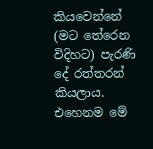කියවෙන්නේ (මට තේරෙන විදිහට) පැරණි දේ රත්තරන් කියලාය. එහෙනම මේ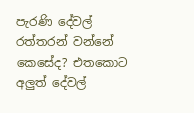පැරණි දේවල් රත්තරන් වන්නේ කෙසේද? එතකොට අලුත් දේවල්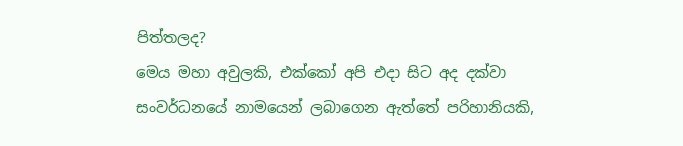පිත්තලද?
මෙය මහා අවුලකි, එක්කෝ අපි එදා සිට අද දක්වා සංවර්ධනයේ නාමයෙන් ලබාගෙන ඇත්තේ පරිහානියකි,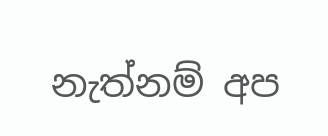නැත්නම් අප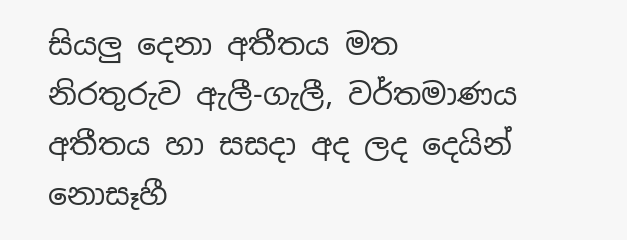සියලු දෙනා අතීතය මත නිරතුරුව ඇලී-ගැලී, වර්තමාණය අතීතය හා සසදා අද ලද දෙයින් නොසෑහී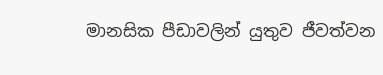මානසික පීඩාවලින් යුතුව ජීවත්වන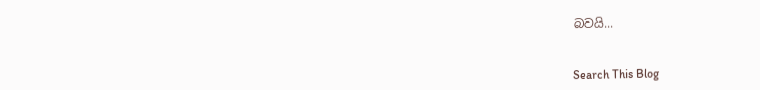බවයි...


Search This Blog